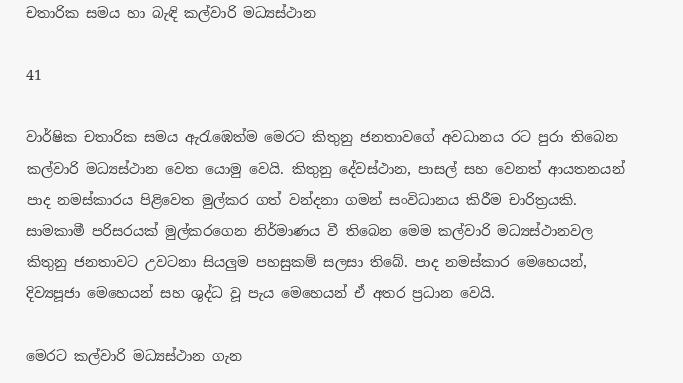චතාරික සමය හා බැඳි කල්වාරි මධ්‍යස්ථාන

41

වාර්ෂික චතාරික සමය ඇරැඹෙත්ම මෙරට කිතුනු ජනතාවගේ අවධානය රට පුරා තිබෙන කල්වාරි මධ්‍යස්ථාන වෙත යොමු වෙයි. කිතුනු දේවස්ථාන, පාසල් සහ වෙනත් ආයතනයන් පාද නමස්කාරය පිළිවෙත මුල්කර ගත් වන්දනා ගමන් සංවිධානය කිරීම චාරිත්‍රයකි. සාමකාමී පරිසරයක් මුල්කරගෙන නිර්මාණය වී තිබෙන මෙම කල්වාරි මධ්‍යස්ථානවල කිතුනු ජනතාවට උවටනා සියලුම පහසුකම් සලසා තිබේ. පාද නමස්කාර මෙහෙයන්, දිව්‍යපූජා මෙහෙයන් සහ ශුද්ධ වූ පැය මෙහෙයන් ඒ අතර ප්‍රධාන වෙයි.

මෙරට කල්වාරි මධ්‍යස්ථාන ගැන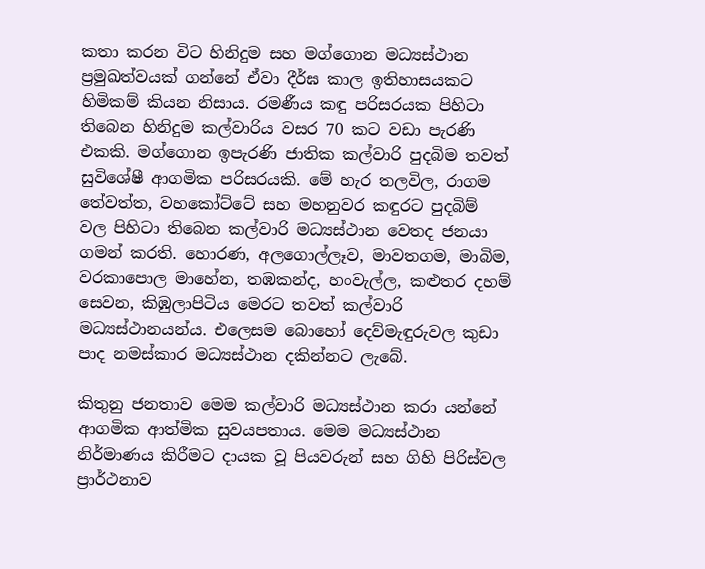කතා කරන විට හිනිදුම සහ මග්ගොන මධ්‍යස්ථාන ප්‍රමුඛත්වයක් ගන්නේ ඒවා දීර්ඝ කාල ඉතිහාසයකට හිමිකම් කියන නිසාය. රමණීය කඳු පරිසරයක පිහිටා තිබෙන හිනිදුම කල්වාරිය වසර 70 කට වඩා පැරණි එකකි. මග්ගොන ඉපැරණි ජාතික කල්වාරි පුදබිම තවත් සුවිශේෂී ආගමික පරිසරයකි. මේ හැර තලවිල, රාගම තේවත්ත, වහකෝට්ටේ සහ මහනුවර කඳුරට පුදබිම් වල පිහිටා තිබෙන කල්වාරි මධ්‍යස්ථාන වෙතද ජනයා ගමන් කරති. හොරණ, අලගොල්ලෑව, මාවතගම, මාබිම, වරකාපොල මාහේන, තඹකන්ද, හංවැල්ල, කළුතර දහම් සෙවන, කිඹුලාපිටිය මෙරට තවත් කල්වාරි මධ්‍යස්ථානයන්ය. එලෙසම බොහෝ දෙව්මැඳුරුවල කුඩා පාද නමස්කාර මධ්‍යස්ථාන දකින්නට ලැබේ.

කිතුනු ජනතාව මෙම කල්වාරි මධ්‍යස්ථාන කරා යන්නේ ආගමික ආත්මික සුවයපතාය. මෙම මධ්‍යස්ථාන නිර්මාණය කිරීමට දායක වූ පියවරුන් සහ ගිහි පිරිස්වල ප්‍රාර්ථනාව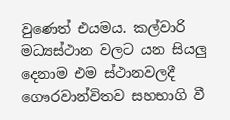වුණෙත් එයමය. කල්වාරි මධ්‍යස්ථාන වලට යන සියලු දෙනාම එම ස්ථානවලදී ගෞරවාන්විතව සහභාගි වී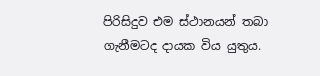පිරිසිදුව එම ස්ථානයන් තබා ගැනීමටද දායක විය යුතුය.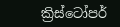ක්‍රිස්ටෝපර්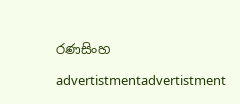රණසිංහ

advertistmentadvertistment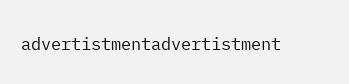advertistmentadvertistment